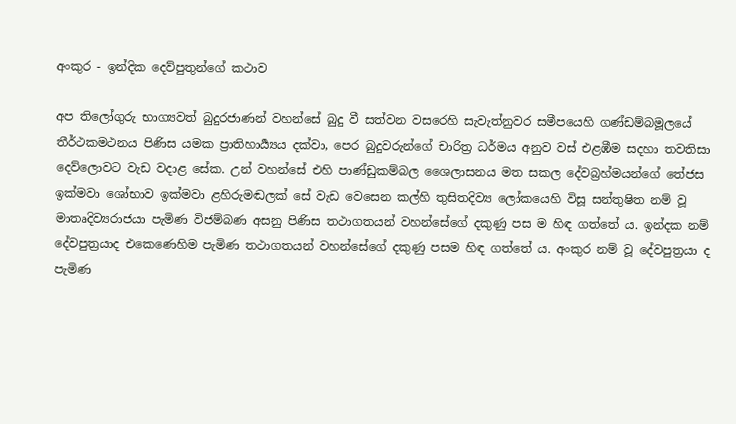අංකුර - ඉන්දික දෙව්පුතුන්ගේ කථාව

අප තිලෝගුරු භාග්‍යවත් බුදුරජාණන් වහන්සේ බුදු වී සත්වන වසරෙහි සැවැත්නුවර සමීපයෙහි ගණ්ඩම්බමූලයේ තීර්ථකමථනය පිණිස යමක ප්‍රාතිහාර්‍ය්‍යය දක්වා, පෙර බුදුවරුන්ගේ චාරිත්‍ර ධර්මය අනුව වස් එළඹීම සදහා තවතිසා දෙව්ලොවට වැඩ වදාළ සේක. උන් වහන්සේ එහි පාණ්ඩුකම්බල ශෛලාසනය මත සකල දේවබ්‍රහ්මයන්ගේ තේජස ඉක්මවා ශෝභාව ඉක්මවා ළහිරුමඬලක් සේ වැඩ වෙසෙන කල්හි තුසිතදිව්‍ය ලෝකයෙහි විසූ සන්තුෂිත නම් වූ මාතෘදිව්‍යරාජයා පැමිණ විජම්බණ අසනු පිණිස තථාගතයන් වහන්සේගේ දකුණු පස ම හිඳ ගත්තේ ය. ඉන්දක නම් දේවපුත්‍රයාද එකෙණෙහිම පැමිණ තථාගතයන් වහන්සේගේ දකුණු පසම හිඳ ගත්තේ ය. අංකුර නම් වූ දේවපුත්‍රයා ද පැමිණ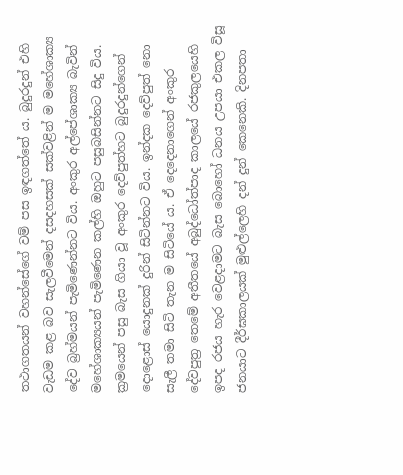තථාගතයන් වහන්සේගේ වම් පස ඉඳගත්තේ ය. බුදුරදුන් එහි වැඩම කළ බව සැලවීමෙන් දසදහසක් සක්වළින් ම මහේශාක්‍ය දේව බ්‍රහ්මයන් පැමිණෙන්නට විය. අංකුර අල්පේශාක්‍ය බැවින් මහේශාක්‍යයන් පැමිණෙන කල්හි ඔහුට පසුබසින්නට සිදු විය. ක්‍රමයෙන් පසු බැස ගියා වූ අංකුර දෙව්පුත්හට බුදුරදුන්ගෙන් දොළොස් යොදුනක් දුරින් සිටින්නට විය. ඉන්දක දෙව්පුත් නො සැලී තමා සිටි තැන ම සිටියේ ය. ඒ දෙදෙනාගෙන් අංකුර දේවපුත්‍ර තෙමේ අතීතයේ අබුද්ධෝත්පාද කාලයේ රජකුලයෙහි ඉපද රජය හැර වෙළදාමට බැස බොහෝ ධනය උපයා එකල විසූ ජනයාට දීර්ඝකාලයක් මුළුල්ලෙහි දන් දුන් කෙනෙකි. දිනපතා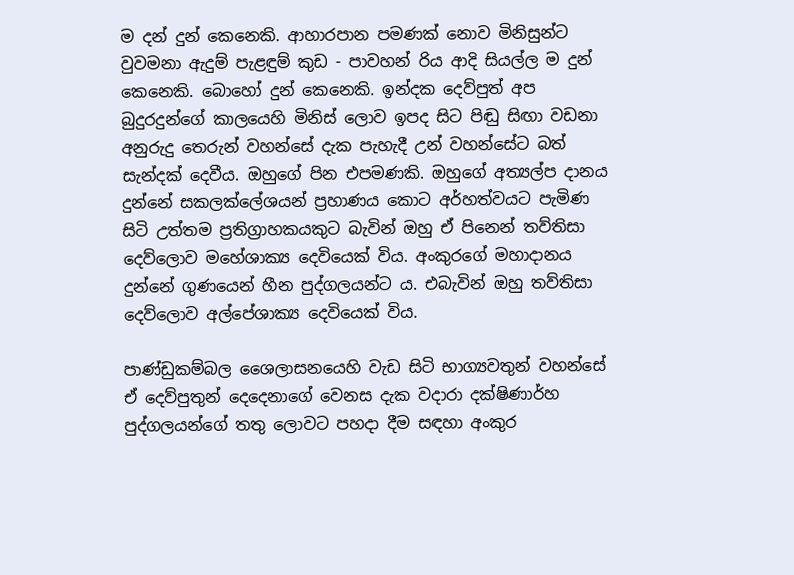ම දන් දුන් කෙනෙකි. ආහාරපාන පමණක් නොව මිනිසුන්ට වුවමනා ඇදුම් පැළඳුම් කුඩ - පාවහන් රිය ආදි සියල්ල ම දුන් කෙනෙකි. බොහෝ දුන් කෙනෙකි. ඉන්දක දෙව්පුත් අප බුදුරදුන්ගේ කාලයෙහි මිනිස් ලොව ඉපද සිට පිඬු සිඟා වඩනා අනුරුදු තෙරුන් වහන්සේ දැක පැහැදී උන් වහන්සේට බත් සැන්දක් දෙවීය. ඔහුගේ පින එපමණකි. ඔහුගේ අත්‍යල්ප දානය දුන්නේ සකලක්ලේශයන් ප්‍රහාණය කොට අර්හත්වයට පැමිණ සිටි උත්තම ප්‍රතිග්‍රාහකයකුට බැවින් ඔහු ඒ පිනෙන් තව්තිසා දෙව්ලොව මහේශාක්‍ය දෙවියෙක් විය. අංකුරගේ මහාදානය දුන්නේ ගුණයෙන් හීන පුද්ගලයන්ට ය. එබැවින් ඔහු තව්තිසා දෙව්ලොව අල්පේශාක්‍ය දෙවියෙක් විය.

පාණ්ඩුකම්බල ශෛලාසනයෙහි වැඩ සිටි භාග්‍යවතුන් වහන්සේ ඒ දෙව්පුතුන් දෙදෙනාගේ වෙනස දැක වදාරා දක්ෂිණාර්හ පුද්ගලයන්ගේ තතු ලොවට පහදා දීම සඳහා අංකුර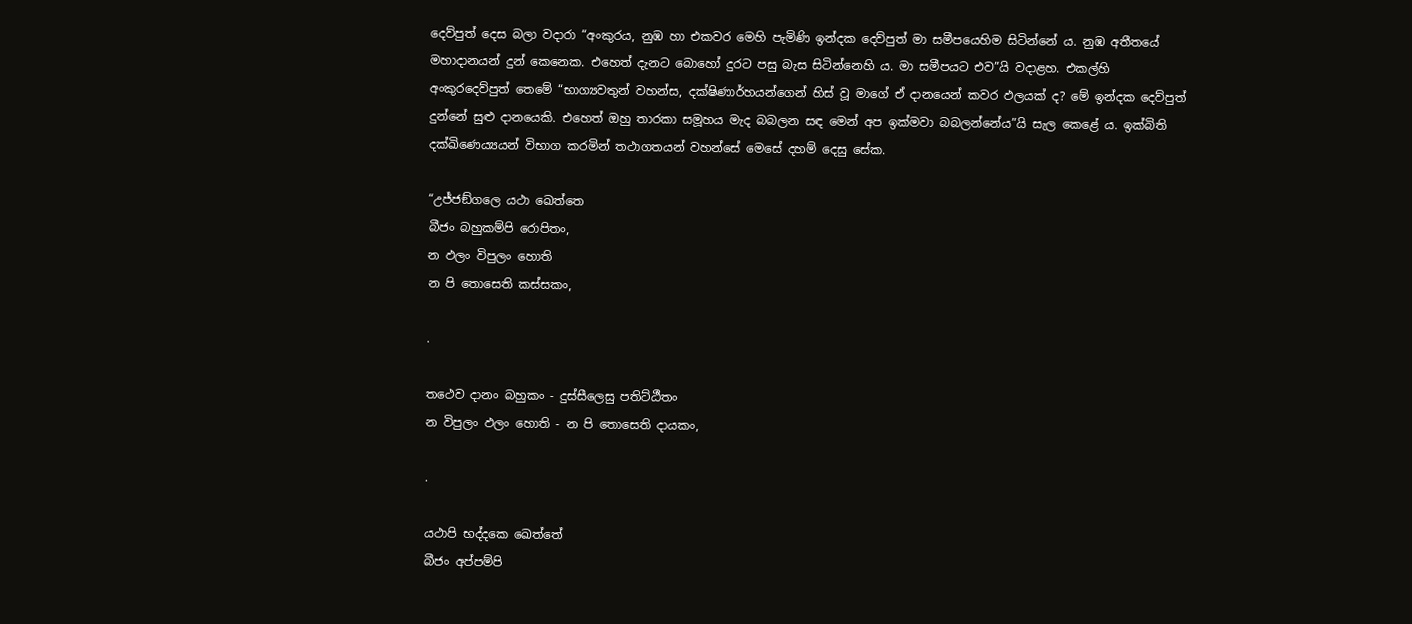දෙව්පුත් දෙස බලා වදාරා “අංකුරය, නුඹ හා එකවර මෙහි පැමිණි ඉන්දක දෙව්පුත් මා සමීපයෙහිම සිටින්නේ ය. නුඹ අතීතයේ මහාදානයන් දුන් කෙනෙක. එහෙත් දැනට බොහෝ දුරට පසු බැස සිටින්නෙහි ය. මා සමීපයට එව”යි වදාළහ. එකල්හි අංකුරදෙව්පුත් තෙමේ “භාග්‍යවතුන් වහන්ස, දක්ෂිණාර්හයන්ගෙන් හිස් වූ මාගේ ඒ දානයෙන් කවර ඵලයක් ද? මේ ඉන්දක දෙව්පුත් දුන්නේ සුළු දානයෙකි. එහෙත් ඔහු තාරකා සමූහය මැද බබලන සඳ මෙන් අප ඉක්මවා බබලන්නේය”යි සැල කෙළේ ය. ඉක්බිති දක්ඛිණෙය්‍යයන් විභාග කරමින් තථාගතයන් වහන්සේ මෙසේ දහම් දෙසු සේක.

“උජ්ජඞ්ගලෙ යථා ඛෙත්තෙ
බීජං බහුකම්පි රොපිතං,
න ඵලං විපුලං හොති
න පි තොසෙති කස්සකං,

.

තථෙව දානං බහුකං - දුස්සීලෙසු පතිට්ඨීතං
න විපුලං ඵලං හොති - න පි තොසෙති දායකං,

.

යථාපි භද්දකෙ ඛෙත්තේ
බීජං අප්පම්පි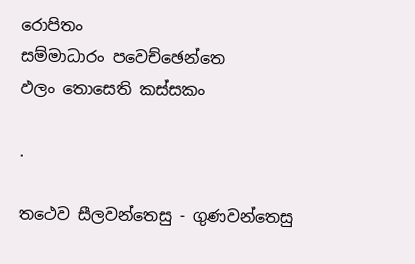රොපිතං
සම්මාධාරං පවෙච්ඡෙන්තෙ
ඵලං තොසෙති කස්සකං

.

තථෙව සීලවන්තෙසු - ගුණවන්තෙසු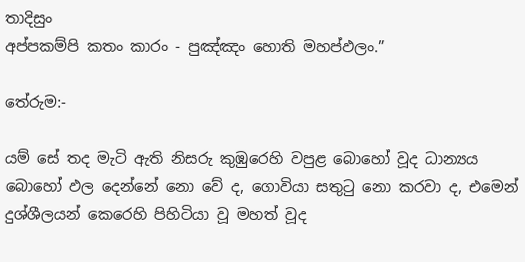තාදිසුං
අප්පකම්පි කතං කාරං - පුඤ්ඤං හොති මහප්ඵලං.”

තේරුම:-

යම් සේ තද මැටි ඇති නිසරු කුඹුරෙහි වපුළ බොහෝ වූද ධාන්‍යය බොහෝ ඵල දෙන්නේ නො වේ ද, ගොවියා සතුටු නො කරවා ද, එමෙන් දුශ්ශීලයන් කෙරෙහි පිහිටියා වූ මහත් වූද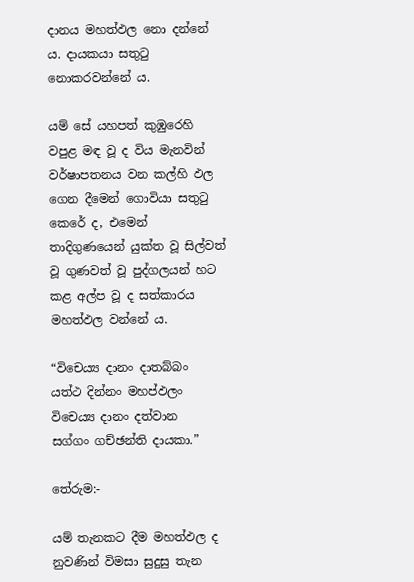දානය මහත්ඵල නො දන්නේ ය. දායකයා සතුටු නොකරවන්නේ ය.

යම් සේ යහපත් කුඹුරෙහි වපුළ මඳ වූ ද විය මැනවින් වර්ෂාපතනය වන කල්හි ඵල ගෙන දීමෙන් ගොවියා සතුටු කෙරේ ද, එමෙන් තාදිගුණයෙන් යුක්ත වූ සිල්වත් වූ ගුණවත් වූ පුද්ගලයන් හට කළ අල්ප වූ ද සත්කාරය මහත්ඵල වන්නේ ය.

“විචෙය්‍ය දානං දාතබ්බං
යත්ථ දින්නං මහප්ඵලං
විචෙය්‍ය දානං දත්වාන
සග්ගං ගච්ඡන්ති දායකා.”

තේරුම:-

යම් තැනකට දීම මහත්ඵල ද නුවණින් විමසා සුදුසු තැන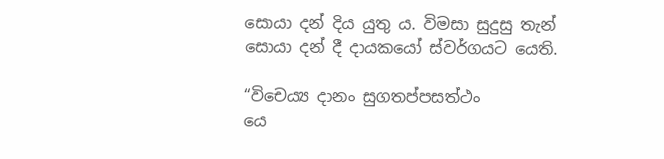සොයා දන් දිය යුතු ය. විමසා සුදුසු තැන් සොයා දන් දී දායකයෝ ස්වර්ගයට යෙති.

“විචෙය්‍ය දානං සුගතප්පසත්ථං
යෙ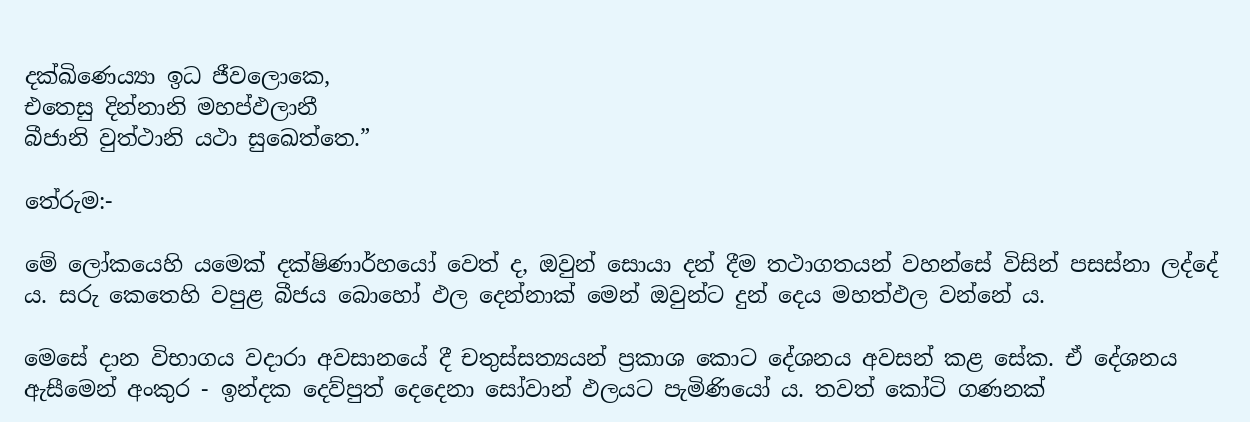දක්ඛිණෙය්‍යා ඉධ ජීවලොකෙ,
එතෙසු දින්නානි මහප්ඵලානී
බීජානි වුත්ථානි යථා සුඛෙත්තෙ.”

තේරුම:-

මේ ලෝකයෙහි යමෙක් දක්ෂිණාර්හයෝ වෙත් ද, ඔවුන් සොයා දන් දීම තථාගතයන් වහන්සේ විසින් පසස්නා ලද්දේ ය. සරු කෙතෙහි වපුළ බීජය බොහෝ ඵල දෙන්නාක් මෙන් ඔවුන්ට දුන් දෙය මහත්ඵල වන්නේ ය.

මෙසේ දාන විභාගය වදාරා අවසානයේ දී චතුස්සත්‍යයන් ප්‍රකාශ කොට දේශනය අවසන් කළ සේක. ඒ දේශනය ඇසීමෙන් අංකුර - ඉන්දක දෙව්පුත් දෙදෙනා සෝවාන් ඵලයට පැමිණියෝ ය. තවත් කෝටි ගණනක්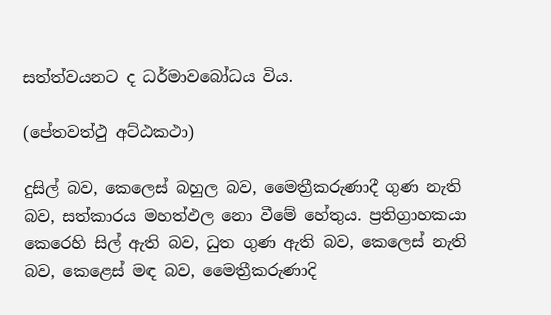සත්ත්වයනට ද ධර්මාවබෝධය විය.

(පේතවත්ථු අට්ඨකථා)

දුසිල් බව, කෙලෙස් බහුල බව, මෛත්‍රීකරුණාදී ගුණ නැති බව, සත්කාරය මහත්ඵල නො වීමේ හේතුය. ප්‍රතිග්‍රාහකයා කෙරෙහි සිල් ඇති බව, ධුත ගුණ ඇති බව, කෙලෙස් නැති බව, කෙළෙස් මඳ බව, මෛත්‍රීකරුණාදි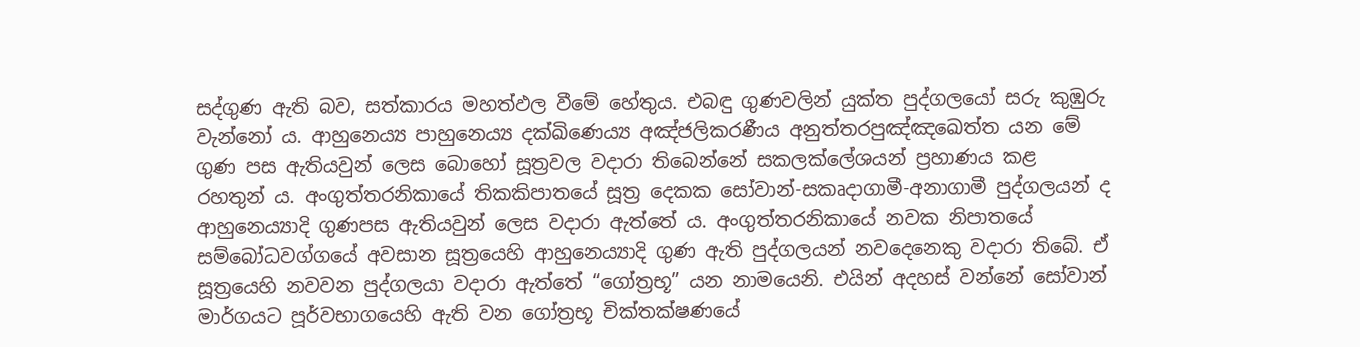සද්ගුණ ඇති බව, සත්කාරය මහත්ඵල වීමේ හේතුය. එබඳු ගුණවලින් යුක්ත පුද්ගලයෝ සරු කුඹුරු වැන්නෝ ය. ආහුනෙය්‍ය පාහුනෙය්‍ය දක්ඛිණෙය්‍ය අඤ්ජලිකරණීය අනුත්තරපුඤ්ඤඛෙත්ත යන මේ ගුණ පස ඇතියවුන් ලෙස බොහෝ සූත්‍රවල වදාරා තිබෙන්නේ සකලක්ලේශයන් ප්‍රහාණය කළ රහතුන් ය. අංගුත්තරනිකායේ තිකකිපාතයේ සූත්‍ර දෙකක සෝවාන්-සකෘදාගාමී-අනාගාමී පුද්ගලයන් ද ආහුනෙය්‍යාදි ගුණපස ඇතියවුන් ලෙස වදාරා ඇත්තේ ය. අංගුත්තරනිකායේ නවක නිපාතයේ සම්බෝධවග්ගයේ අවසාන සූත්‍රයෙහි ආහුනෙය්‍යාදි ගුණ ඇති පුද්ගලයන් නවදෙනෙකු වදාරා තිබේ. ඒ සූත්‍රයෙහි නවවන පුද්ගලයා වදාරා ඇත්තේ “ගෝත්‍රභූ” යන නාමයෙනි. එයින් අදහස් වන්නේ සෝවාන් මාර්ගයට පූර්වභාගයෙහි ඇති වන ගෝත්‍රභූ චික්තක්ෂණයේ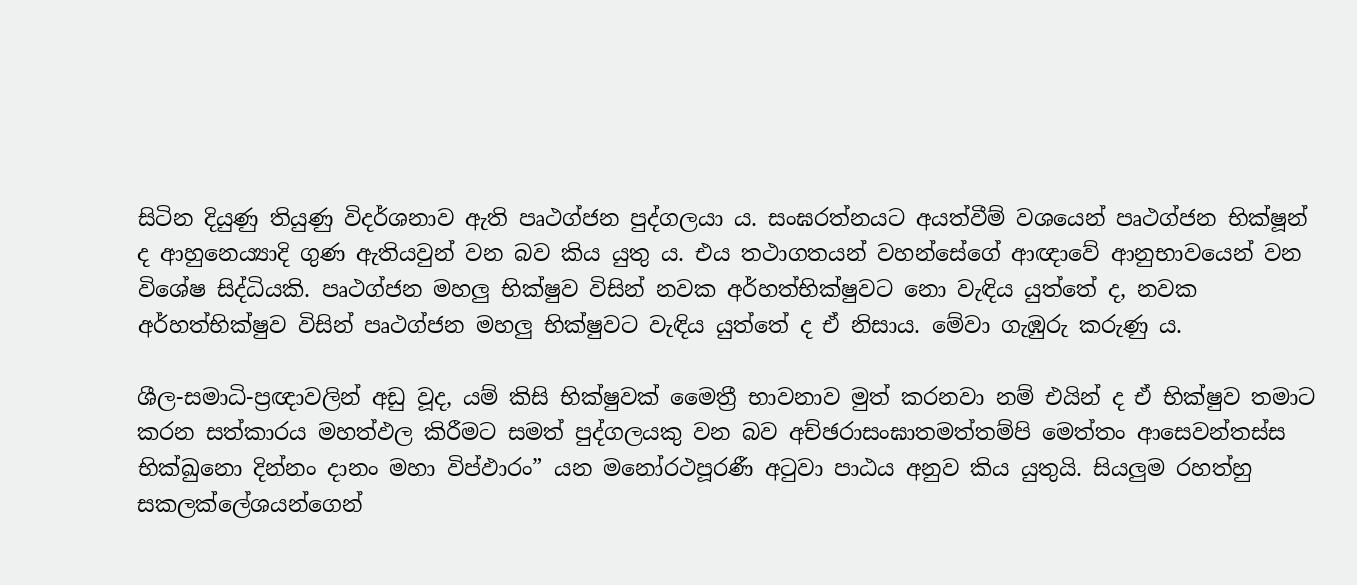සිටින දියුණු තියුණු විදර්ශනාව ඇති පෘථග්ජන පුද්ගලයා ය. සංඝරත්නයට අයත්වීම් වශයෙන් පෘථග්ජන භික්ෂූන් ද ආහුනෙය්‍යාදි ගුණ ඇතියවුන් වන බව කිය යුතු ය. එය තථාගතයන් වහන්සේගේ ආඥාවේ ආනුභාවයෙන් වන විශේෂ සිද්ධියකි. පෘථග්ජන මහලු භික්ෂුව විසින් නවක අර්හත්භික්ෂුවට නො වැඳිය යුත්තේ ද, නවක අර්හත්භික්ෂුව විසින් පෘථග්ජන මහලු භික්ෂුවට වැඳිය යුත්තේ ද ඒ නිසාය. මේවා ගැඹුරු කරුණු ය.

ශීල-සමාධි-ප්‍රඥාවලින් අඩු වූද, යම් කිසි භික්ෂුවක් මෛත්‍රී භාවනාව මුත් කරනවා නම් එයින් ද ඒ භික්ෂුව තමාට කරන සත්කාරය මහත්ඵල කිරීමට සමත් පුද්ගලයකු වන බව අච්ඡරාසංඝාතමත්තම්පි මෙත්තං ආසෙවන්තස්ස භික්ඛුනො දින්නං දානං මහා විප්ඵාරං” යන මනෝරථපූරණී අටුවා පාඨය අනුව කිය යුතුයි. සියලුම රහත්හු සකලක්ලේශයන්ගෙන්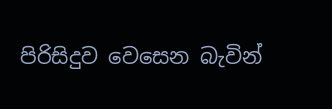පිරිසිදුව වෙසෙන බැවින්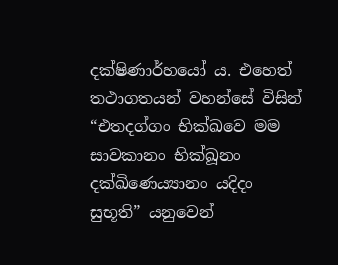දක්ෂිණාර්හයෝ ය. එහෙත් තථාගතයන් වහන්සේ විසින් “එතදග්ගං භික්ඛවෙ මම සාවකානං භික්ඛූනං දක්ඛිණෙය්‍යානං යදිදං සුභූති” යනුවෙන්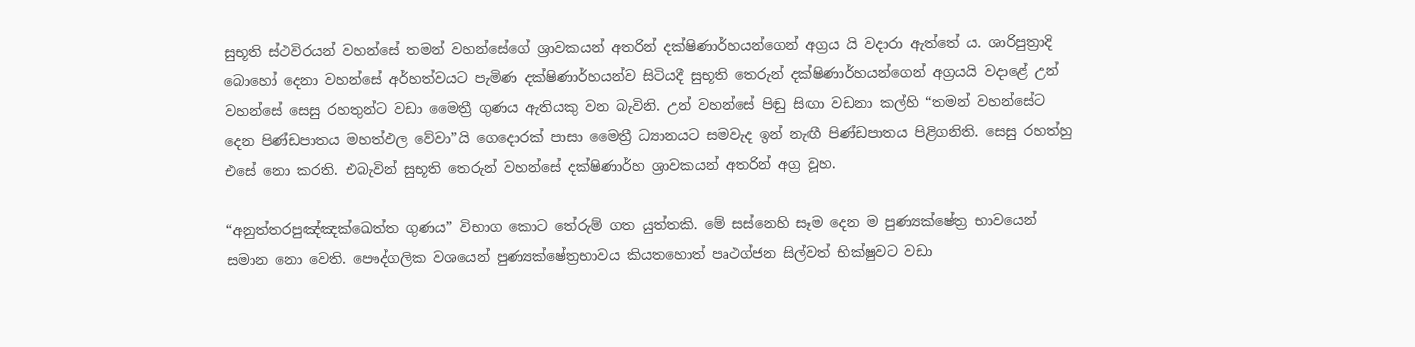සුභූති ස්ථවිරයන් වහන්සේ තමන් වහන්සේගේ ශ්‍රාවකයන් අතරින් දක්ෂිණාර්හයන්ගෙන් අග්‍රය යි වදාරා ඇත්තේ ය. ශාරිපුත්‍රාදි බොහෝ දෙනා වහන්සේ අර්හත්වයට පැමිණ දක්ෂිණාර්හයන්ව සිටියදී සුභූති තෙරුන් දක්ෂිණාර්හයන්ගෙන් අග්‍රයයි වදාළේ උන් වහන්සේ සෙසු රහතුන්ට වඩා මෛත්‍රී ගුණය ඇතියකු වන බැවිනි. උන් වහන්සේ පිඬු සිඟා වඩනා කල්හි “තමන් වහන්සේට දෙන පිණ්ඩපාතය මහත්ඵල වේවා”යි ගෙදොරක් පාසා මෛත්‍රී ධ්‍යානයට සමවැද ඉන් නැඟී පිණ්ඩපාතය පිළිගනිති. සෙසු රහත්හු එසේ නො කරති. එබැවින් සුභූති තෙරුන් වහන්සේ දක්ෂිණාර්හ ශ්‍රාවකයන් අතරින් අග්‍ර වූහ.

“අනුත්තරපුඤ්ඤක්ඛෙත්ත ගුණය” විභාග කොට තේරුම් ගත යුත්තකි. මේ සස්නෙහි සෑම දෙන ම පුණ්‍යක්ෂේත්‍ර භාවයෙන් සමාන නො වෙති. පෞද්ගලික වශයෙන් පුණ්‍යක්ෂේත්‍රභාවය කියතහොත් පෘථග්ජන සිල්වත් භික්ෂුවට වඩා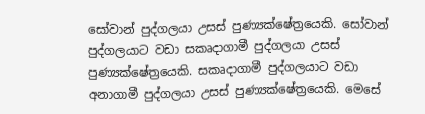සෝවාන් පුද්ගලයා උසස් පුණ්‍යක්ෂේත්‍රයෙකි. සෝවාන් පුද්ගලයාට වඩා සකෘදාගාමී පුද්ගලයා උසස් පුණ්‍යක්ෂේත්‍රයෙකි. සකෘදාගාමී පුද්ගලයාට වඩා අනාගාමී පුද්ගලයා උසස් පුණ්‍යක්ෂේත්‍රයෙකි. මෙසේ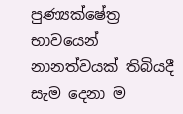පුණ්‍යක්ෂේත්‍ර භාවයෙන් නානත්වයක් තිබියදී සැම දෙනා ම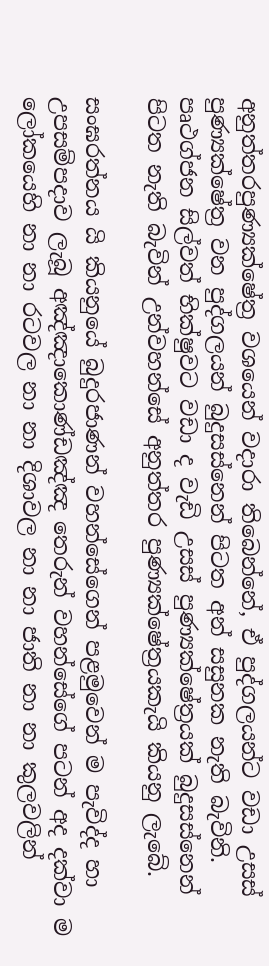අනුත්තරපුණ්‍යක්ෂේත්‍ර වශයෙන් වදාරා තිබෙන්නේ, ඒ පුද්ගලයන්ට වඩා උසස් පුණ්‍යක්ෂේත්‍ර වන පුද්ගලයන් බුදුසස්නෙන් පිටත අන් සසුනක නැති බැවිනි. පෘථග්ජන සිල්වත් භික්ෂුවට වඩා ද වැඩි උසස් පුණ්‍යක්ෂේත්‍රයක් බුදුසස්නෙන් පිටත නැති බැවින් උන්වහන්සේ අනුත්තර පුණ්‍යක්ෂේත්‍රයකැයි කියනු ලැබේ.

සංඝරත්නය යි කියනුයේ බුදුරජාණන් වහන්සේගෙන් පළමුවෙන් ම පැවිද්ද හා උපසම්පදාව ලැබූ අඤ්ඤාකොණ්ඩඤ්ඤ තෙරුන් වහන්සේගේ පටන් අද දක්වා ම ලෝකයෙහි නා නා රටවල නා නා දිශාවල නා නා ජාති නා නා කුලවලින්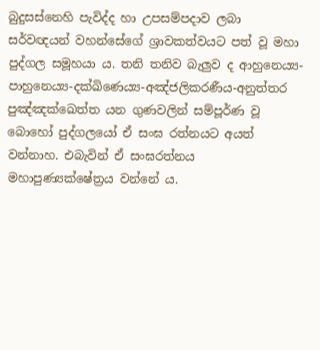බුදුසස්නෙහි පැවිද්ද හා උපසම්පදාව ලබා සර්වඥයන් වහන්සේගේ ශ්‍රාවකත්වයට පත් වූ මහා පුද්ගල සමූහයා ය. තනි තනිව බැලුව ද ආහුනෙය්‍ය-පාහුනෙය්‍ය-දක්ඛිණෙය්‍ය-අඤ්ජලිකරණීය-අනුත්තර පුඤ්ඤක්ඛෙත්ත යන ගුණවලින් සම්පූර්ණ වූ බොහෝ පුද්ගලයෝ ඒ සංඝ රත්නයට අයත් වන්නාහ. එබැවින් ඒ සංඝරත්නය මහාපුණ්‍යක්ෂේත්‍රය වන්නේ ය.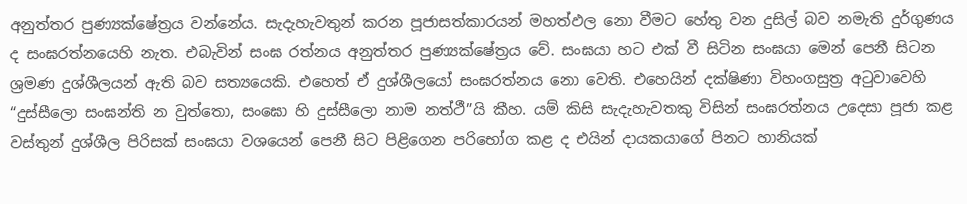අනුත්තර පුණ්‍යක්ෂේත්‍රය වන්නේය. සැදැහැවතුන් කරන පූජාසත්කාරයන් මහත්ඵල නො වීමට හේතු වන දුසිල් බව නමැති දුර්ගුණය ද සංඝරත්නයෙහි නැත. එබැවින් සංඝ රත්නය අනුත්තර පුණ්‍යක්ෂේත්‍රය වේ. සංඝයා හට එක් වී සිටින සංඝයා මෙන් පෙනී සිටන ශ්‍රමණ දුශ්ශීලයන් ඇති බව සත්‍යයෙකි. එහෙත් ඒ දුශ්ශීලයෝ සංඝරත්නය නො වෙති. එහෙයින් දක්ෂිණා විහංගසුත්‍ර අටුවාවෙහි “දුස්සීලො සංඝන්ති න වුත්තො, සංඝො හි දුස්සීලො නාම නත්ථී”යි කීහ. යම් කිසි සැදැහැවතකු විසින් සංඝරත්නය උදෙසා පූජා කළ වස්තුන් දුශ්ශීල පිරිසක් සංඝයා වශයෙන් පෙනී සිට පිළිගෙන පරිභෝග කළ ද එයින් දායකයාගේ පිනට හානියක්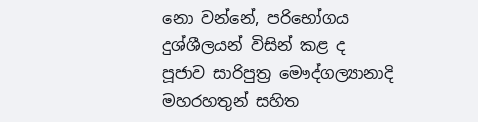නො වන්නේ, පරිභෝගය දුශ්ශීලයන් විසින් කළ ද පූජාව සාරිපුත්‍ර මෞද්ගල්‍යානාදි මහරහතුන් සහිත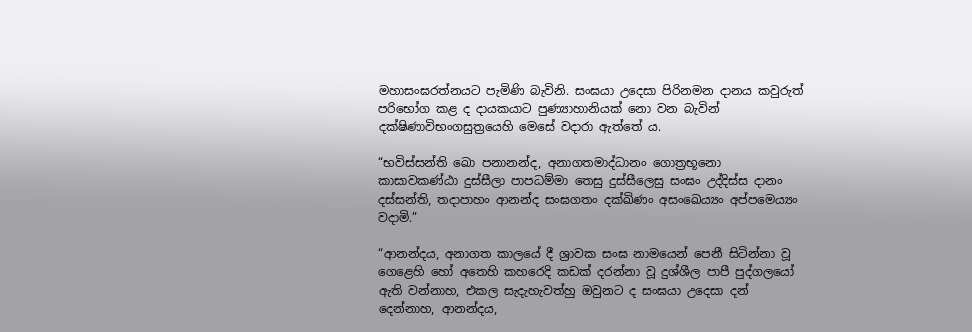මහාසංඝරත්නයට පැමිණි බැවිනි. සංඝයා උදෙසා පිරිනමන දානය කවුරුත් පරිභෝග කළ ද දායකයාට පුණ්‍යාහානියක් නො වන බැවින් දක්ෂිණාවිභංගසුත්‍රයෙහි මෙසේ වදාරා ඇත්තේ ය.

“භවිස්සන්ති ඛො පනානන්ද, අනාගතමාද්ධානං ගොත්‍රභූනො කාසාවකණ්ඨා දුස්සීලා පාපධම්මා තෙසු දුස්සීලෙසු සංඝං උද්දිස්ස දානං දස්සන්ති, තදාපාහං ආනන්ද සංඝගතං දක්ඛිණං අසංඛෙය්‍යං අප්පමෙය්‍යං වදාමි.”

“ආනන්දය, අනාගත කාලයේ දී ශ්‍රාවක සංඝ නාමයෙන් පෙනී සිටින්නා වූ ගෙළෙහි හෝ අතෙහි කහරෙදි කඩක් දරන්නා වූ දුශ්ශීල පාපී පුද්ගලයෝ ඇති වන්නාහ, එකල සැදැහැවත්හු ඔවුනට ද සංඝයා උදෙසා දන් දෙන්නාහ, ආනන්දය,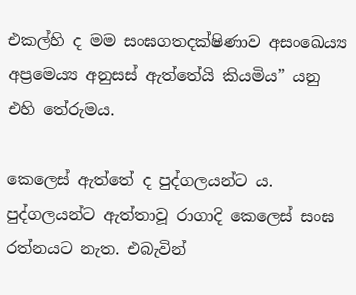එකල්හි ද මම සංඝගතදක්ෂිණාව අසංඛෙය්‍ය අප්‍රමෙය්‍ය අනුසස් ඇත්තේයි කියමිය” යනු එහි තේරුමය.

කෙලෙස් ඇත්තේ ද පුද්ගලයන්ට ය. පුද්ගලයන්ට ඇත්තාවූ රාගාදි කෙලෙස් සංඝ රත්නයට නැත. එබැවින්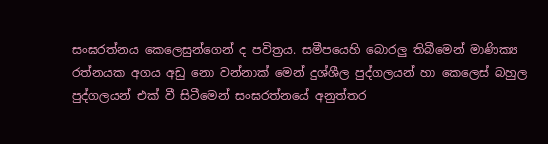සංඝරත්නය කෙලෙසුන්ගෙන් ද පවිත්‍රය. සමීපයෙහි බොරලු තිබීමෙන් මාණික්‍ය රත්නයක අගය අඩු නො වන්නාක් මෙන් දුශ්ශීල පුද්ගලයන් හා කෙලෙස් බහුල පුද්ගලයන් එක් වී සිටීමෙන් සංඝරත්නයේ අනුත්තර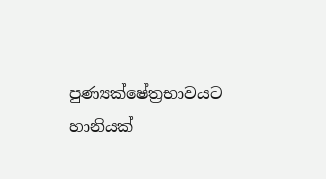පුණ්‍යක්ෂේත්‍රභාවයට හානියක්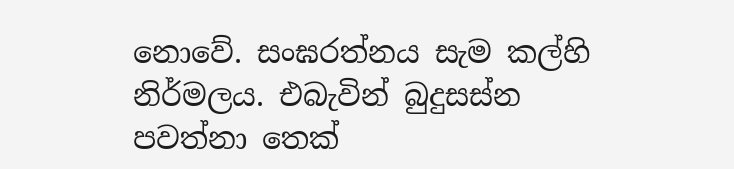නොවේ. සංඝරත්නය සැම කල්හි නිර්මලය. එබැවින් බුදුසස්න පවත්නා තෙක්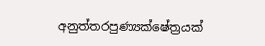අනුත්තරපුණ්‍යක්ෂේත්‍රයක්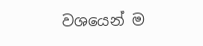වශයෙන් ම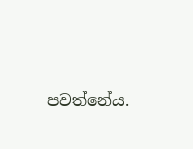පවත්නේය.